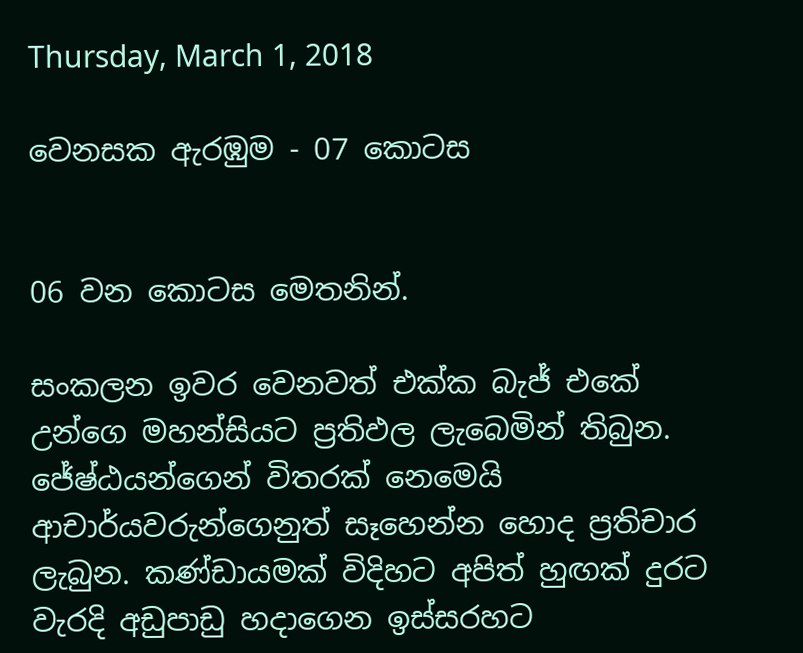Thursday, March 1, 2018

වෙනසක ඇරඹුම - 07 කොටස


06 වන කොටස මෙතනින්.

සංකලන ඉවර වෙනවත් එක්ක බැජ් එකේ උන්ගෙ මහන්සියට ප්‍රතිඵල ලැබෙමින් තිබුන. ජේෂ්ඨයන්ගෙන් විතරක් නෙමෙයි ආචාර්යවරුන්ගෙනුත් සෑහෙන්න හොද ප්‍රතිචාර ලැබුන. කණ්ඩායමක් විදිහට අපිත් හුඟක් දුරට වැරදි අඩුපාඩු හදාගෙන ඉස්සරහට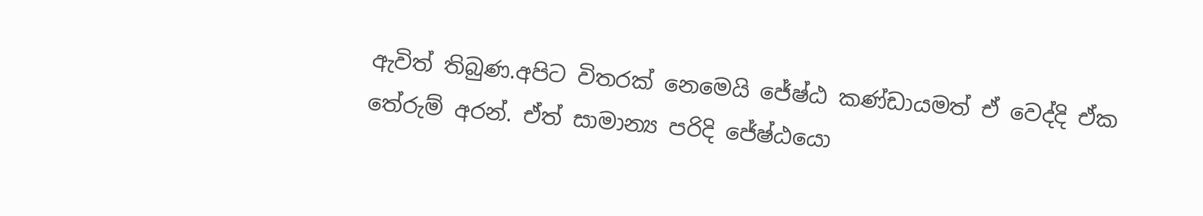ඇවිත් තිබුණ.අපිට විතරක් නෙමෙයි ජේෂ්ඨ කණ්ඩායමත් ඒ වෙද්දි ඒක තේරුම් අරන්. ඒත් සාමාන්‍ය පරිදි ජේෂ්ඨයො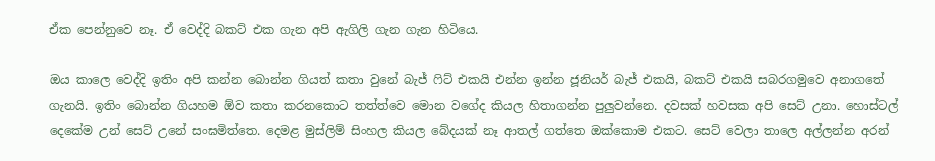ඒක පෙන්නුවෙ නෑ. ඒ වෙද්දි බකට් එක ගැන අපි ඇගිලි ගැන ගැන හිටියෙ.

ඔය කාලෙ වෙද්දි ඉතිං අපි කන්න බොන්න ගියත් කතා වුනේ බැජ් ෆිට් එකයි එන්න ඉන්න ජූනියර් බැජ් එකයි, බකට් එකයි සබරගමුවෙ අනාගතේ ගැනයි. ඉතිං බොන්න ගියහම ඕව කතා කරනකොට තත්ත්වෙ මොන වගේද කියල හිතාගන්න පුලුවන්නෙ. දවසක් හවසක අපි සෙට් උනා. හොස්ටල් දෙකේම උන් සෙට් උනේ සංඝමිත්තෙ. දෙමළ මුස්ලිම් සිංහල කියල බේදයක් නෑ ආතල් ගත්තෙ ඔක්කොම එකට. සෙට් වෙලා තාලෙ අල්ලන්න අරන්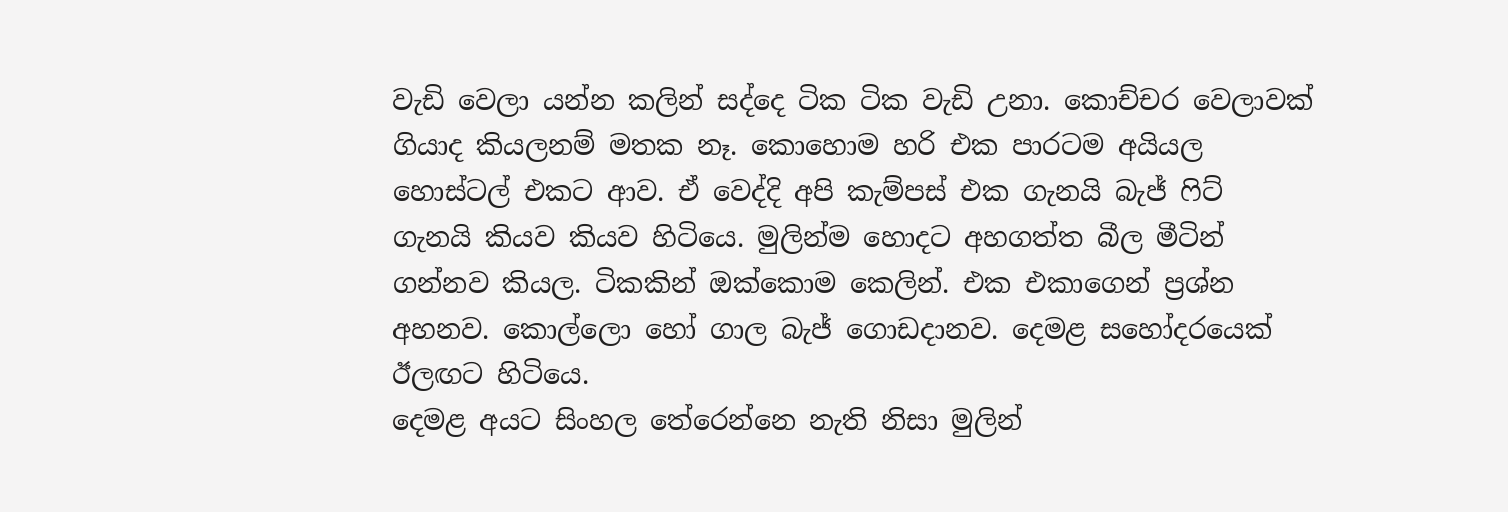වැඩි වෙලා යන්න කලින් සද්දෙ ටික ටික වැඩි උනා. කොච්ච‍ර වෙලාවක් ගියාද කියලනම් මතක නෑ. කොහොම හරි එක පාරටම අයියල හොස්ටල් එකට ආව. ඒ වෙද්දි අපි කැම්පස් එක ගැනයි බැජ් ෆිට් ගැනයි කියව කියව හිටියෙ. මුලින්ම හොදට අහගත්ත බීල මීටින් ගන්නව කියල. ටිකකින් ඔක්කොම කෙලින්. එක එකාගෙන් ප්‍රශ්න අහනව. කොල්ලො හෝ ගාල බැජ් ගොඩදානව. දෙමළ සහෝදරයෙක් ඊලඟට හිටියෙ.
දෙමළ අයට සිංහල තේරෙන්නෙ නැති නිසා මුලින්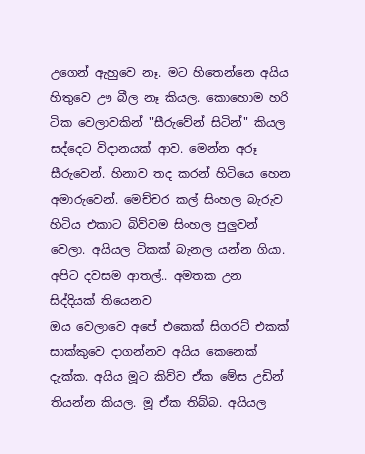උගෙන් ඇහුවෙ නෑ. මට හිතෙන්නෙ අයිය හිතුවෙ ඌ බීල නෑ කියල. කොහොම හරි ටික වෙලාවකින් "සීරුවේන් සිටින්" කියල සද්දෙට විදානයක් ආව. මෙන්න අරූ සීරුවෙන්. හිනාව තද කරන් හිටියෙ හෙන අමාරුවෙන්. මෙච්චර කල් සිංහල බැරුව හිටිය එකාට බිව්වම සිංහල පුලුවන් වෙලා. අයියල ටිකක් බැනල යන්න ගියා. අපිට දවසම ආතල්.. අමතක උන සිද්දියක් තියෙනව
ඔය වෙලාවෙ අපේ එකෙක් සිගරට් එකක් සාක්කුවෙ දාගන්නව අයිය කෙනෙක් දැක්ක. අයිය මූට කිව්ව ඒක මේස උඩින් තියන්න කියල. මූ ඒක තිබ්බ. අයියල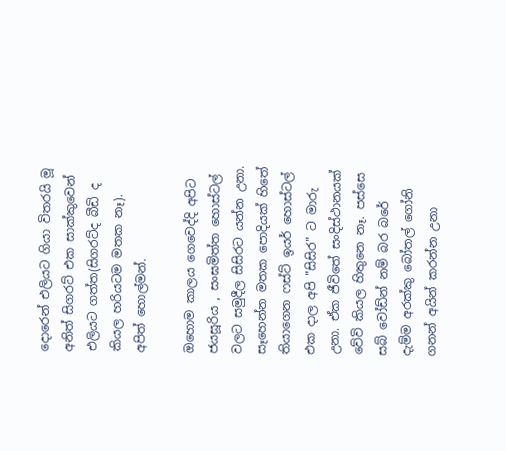දො‍රෙන් එලියට ගියා විතරයි මූ අනිත් සිගරට් එක සාක්කුවෙන් එලියට ගත්ත(සිගරට්ද බීඩි ද කියල හරියටම මතක නෑ). අපිත් හොල්මන්.

ඔහොම කාල‍ය ගෙවෙද්දි අපිට ජයසූරිය , සංඝමිත්ත හොස්ටල් වලට සමුදීල සිසිරට යන්න උනා. සෑහෙන්න මතක පොදියක් හිතේ තියාගෙන ෆස්ට් ඉයර් හොස්ටල් එක දාල අපි "සිසිර" ට මාරු උනා. ඒක ජීවිතේ සංදිස්ථානයක් වේවි කියල හිතුනෙ නෑ. පස්සෙ සබ් වෝඩ්න් නම් බර බරේ දැම්ම අරක්කු බෝතල් ගෝනි ගනන් අයින් කරන්න උනා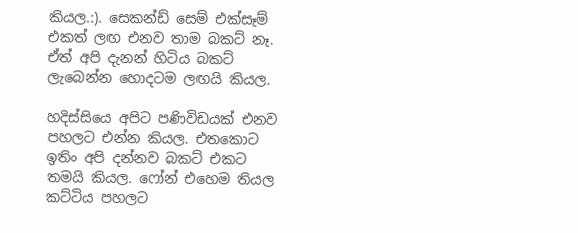කියල.:). සෙකන්ඩ් සෙම් එක්සෑම් එකත් ලඟ එනව තාම බකට් නෑ. ඒත් අපි දැනන් හිටිය බකට් ලැබෙන්න හොදටම ලඟයි කියල.

හදිස්සියෙ අපිට පණිවිඩයක් එනව පහලට එන්න කියල. එතකොට ඉතිං අපි දන්නව බකට් එකට තමයි කියල. ෆෝන් එහෙම තියල කට්ටිය පහලට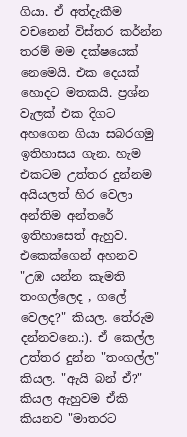ගියා. ඒ අත්දැකීම වචනෙන් විස්තර කර්න්න ත‍රම් මම දක්ෂයෙක් නෙමෙයි. එක දෙයක් හොදට මතකයි. ප්‍රශ්න වැලක් එක දිගට අහගෙන ගියා සබරගමු ඉතිහාසය ගැන. හැම එකටම උත්තර දුන්නම අයියලත් හිර වෙලා අන්තිම අන්තරේ ඉතිහාසෙත් ඇහුව. එකෙක්ගෙන් අහනව "උඹ යන්න කැමති තංගල්ලෙද , ගලේ වෙලද?" කියල. තේරුම දන්නවනෙ.:). ඒ කෙල්ල උත්තර දුන්න "තංගල්ල" කියල. "ඇයි බන් ඒ?" කියල ඇහුවම ඒකි කියනව "මාතරට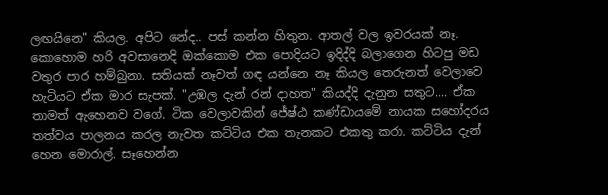ලඟයිනෙ" කියල. අපිට නේද.. පස් කන්න හිතුන. ආතල් වල ඉවරයක් නෑ. කොහොම හරි අවසානෙදි ඔක්කොම එක පොදියට ඉදිද්දි බලාගෙන හිටපු මඩ වතුර පාර හම්බුනා. සතියක් නෑවත් ගඳ යන්නෙ නෑ කියල තෙරුනත් වෙලාවෙ හැටියට ඒක මාර සැපක්. "උඹල දැන් රන් දාහත" කියද්දි දැනුන සතුට.... ඒක තාමත් ඇහෙනව වගේ. ටික වෙලාවකින් ජේෂ්ඨ කණ්ඩායමේ නායක සහෝදරය තත්වය පාලනය කරල නැවත කට්ටිය එක තැනකට එකතු කරා. කට්ටිය දැන් හෙන මොරාල්. සෑහෙන්න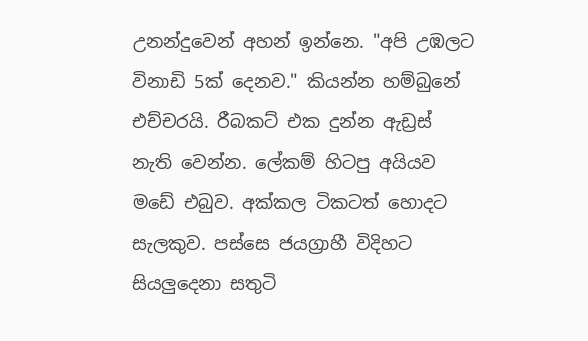උනන්දුවෙන් අහන් ඉන්නෙ. "අපි උඹලට විනාඩි 5ක් දෙනව." කියන්න හම්බුනේ එච්චරයි. රීබකට් එක දුන්න ඇඩ්‍රස් නැති වෙන්න. ලේකම් හිටපු අයියව මඩේ එබුව. අක්කල ටික‍ටත් හොදට සැලකුව. පස්සෙ ජයග්‍රාහී විදිහට සියලුදෙනා සතුටි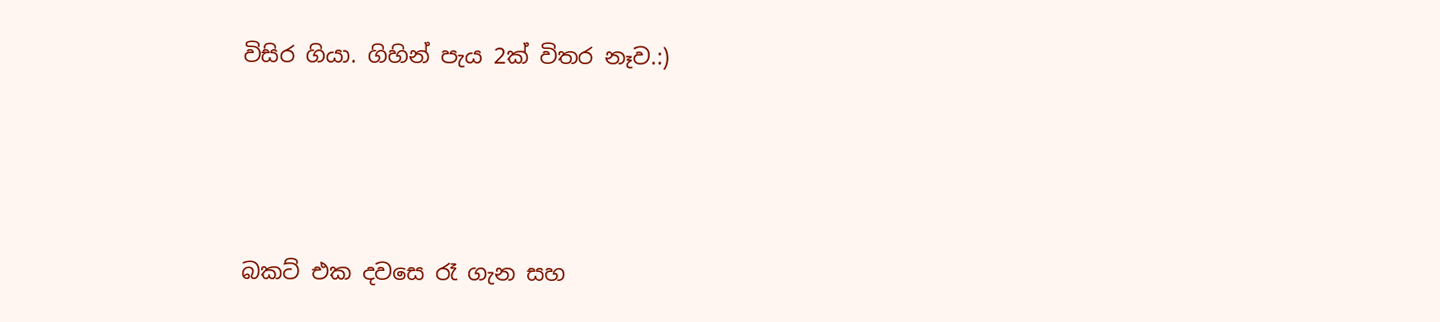විසිර ගියා. ගිහින් පැය 2ක් විතර නෑව.:)




බකට් එක දවසෙ රෑ ගැන සහ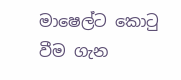මාෂෙල්ට කොටු වීම ගැන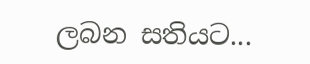ලබන සතියට...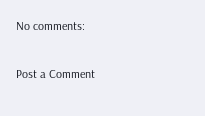No comments:

Post a Comment